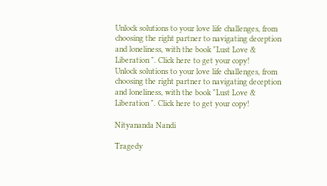Unlock solutions to your love life challenges, from choosing the right partner to navigating deception and loneliness, with the book "Lust Love & Liberation ". Click here to get your copy!
Unlock solutions to your love life challenges, from choosing the right partner to navigating deception and loneliness, with the book "Lust Love & Liberation ". Click here to get your copy!

Nityananda Nandi

Tragedy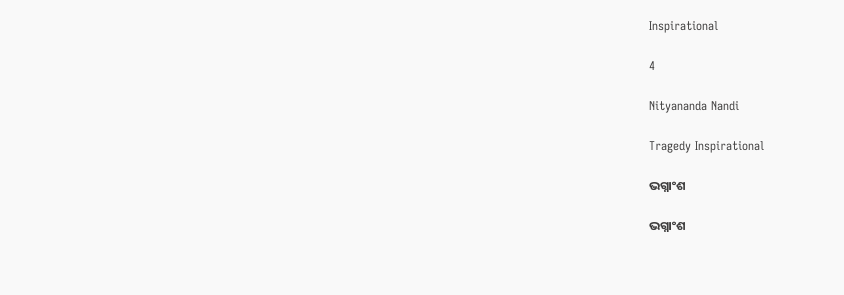Inspirational

4

Nityananda Nandi

Tragedy Inspirational

ଭଗ୍ନାଂଶ

ଭଗ୍ନାଂଶ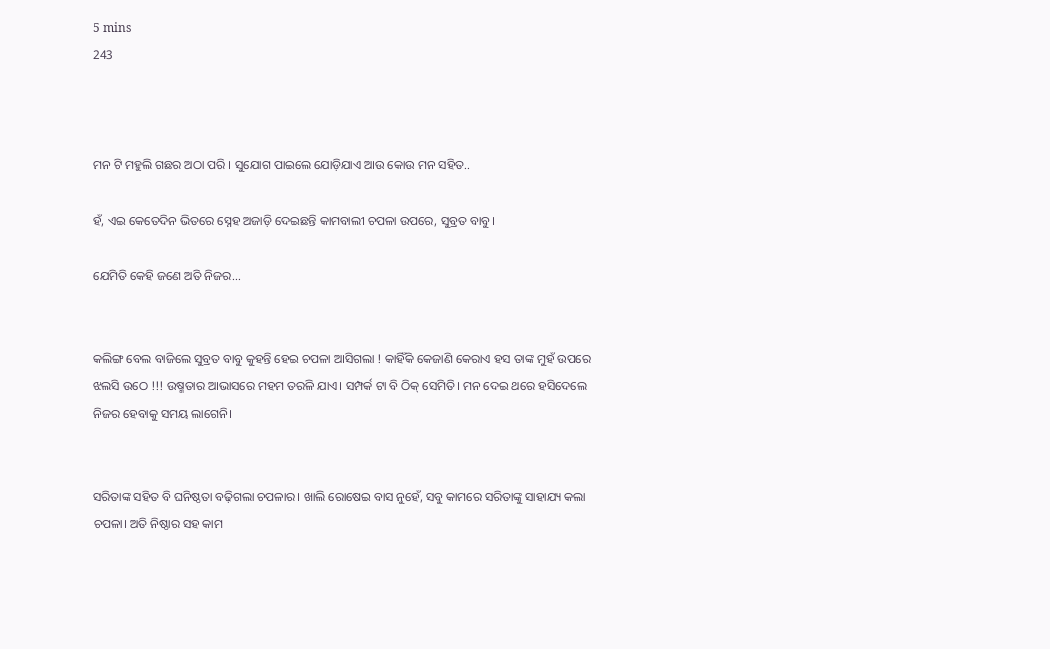5 mins
243



ମନ ଟି ମହୁଲି ଗଛର ଅଠା ପରି । ସୁଯୋଗ ପାଇଲେ ଯୋଡ଼ିଯାଏ ଆଉ କୋଉ ମନ ସହିତ..

ହଁ, ଏଇ କେତେଦିନ ଭିତରେ ସ୍ନେହ ଅଜାଡ଼ି ଦେଇଛନ୍ତି କାମବାଲୀ ଚପଳା ଉପରେ, ସୁବ୍ରତ ବାବୁ।

ଯେମିତି କେହି ଜଣେ ଅତି ନିଜର...


କଲିଙ୍ଗ ବେଲ ବାଜିଲେ ସୁବ୍ରତ ବାବୁ କୁହନ୍ତି ହେଇ ଚପଳା ଆସିଗଲା ! କାହିଁକି କେଜାଣି କେରାଏ ହସ ତାଙ୍କ ମୁହଁ ଉପରେ ଝଲସି ଉଠେ !!! ଉଷ୍ମତାର ଆଭାସରେ ମହମ ତରଳି ଯାଏ। ସମ୍ପର୍କ ଟା ବି ଠିକ୍ ସେମିତି। ମନ ଦେଇ ଥରେ ହସିଦେଲେ ନିଜର ହେବାକୁ ସମୟ ଲାଗେନି।


ସରିତାଙ୍କ ସହିତ ବି ଘନିଷ୍ଠତା ବଢ଼ିଗଲା ଚପଳାର। ଖାଲି ରୋଷେଇ ବାସ ନୁହେଁ, ସବୁ କାମରେ ସରିତାଙ୍କୁ ସାହାଯ୍ୟ କଲା ଚପଳା। ଅତି ନିଷ୍ଠାର ସହ କାମ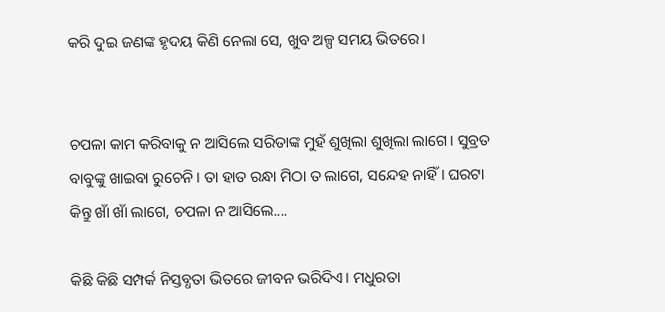କରି ଦୁଇ ଜଣଙ୍କ ହୃଦୟ କିଣି ନେଲା ସେ, ଖୁବ ଅଳ୍ପ ସମୟ ଭିତରେ।


ଚପଳା କାମ କରିବାକୁ ନ ଆସିଲେ ସରିତାଙ୍କ ମୁହଁ ଶୁଖିଲା ଶୁଖିଲା ଲାଗେ। ସୁବ୍ରତ ବାବୁଙ୍କୁ ଖାଇବା ରୁଚେନି। ତା ହାତ ରନ୍ଧା ମିଠା ତ ଲାଗେ, ସନ୍ଦେହ ନାହିଁ। ଘରଟା କିନ୍ତୁ ଖାଁ ଖାଁ ଲାଗେ, ଚପଳା ନ ଆସିଲେ....

କିଛି କିଛି ସମ୍ପର୍କ ନିସ୍ତବ୍ଧତା ଭିତରେ ଜୀବନ ଭରିଦିଏ। ମଧୁରତା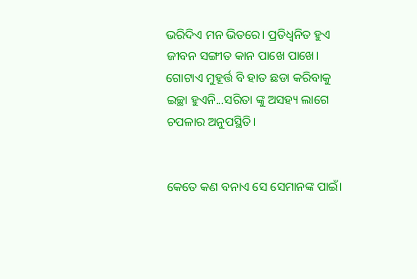ଭରିଦିଏ ମନ ଭିତରେ। ପ୍ରତିଧ୍ଵନିତ ହୁଏ ଜୀବନ ସଙ୍ଗୀତ କାନ ପାଖେ ପାଖେ। ଗୋଟାଏ ମୁହୂର୍ତ୍ତ ବି ହାତ ଛଡା କରିବାକୁ ଇଚ୍ଛା ହୁଏନି...ସରିତା ଙ୍କୁ ଅସହ୍ୟ ଲାଗେ ଚପଳାର ଅନୁପସ୍ଥିତି।


କେତେ କଣ ବନାଏ ସେ ସେମାନଙ୍କ ପାଇଁ।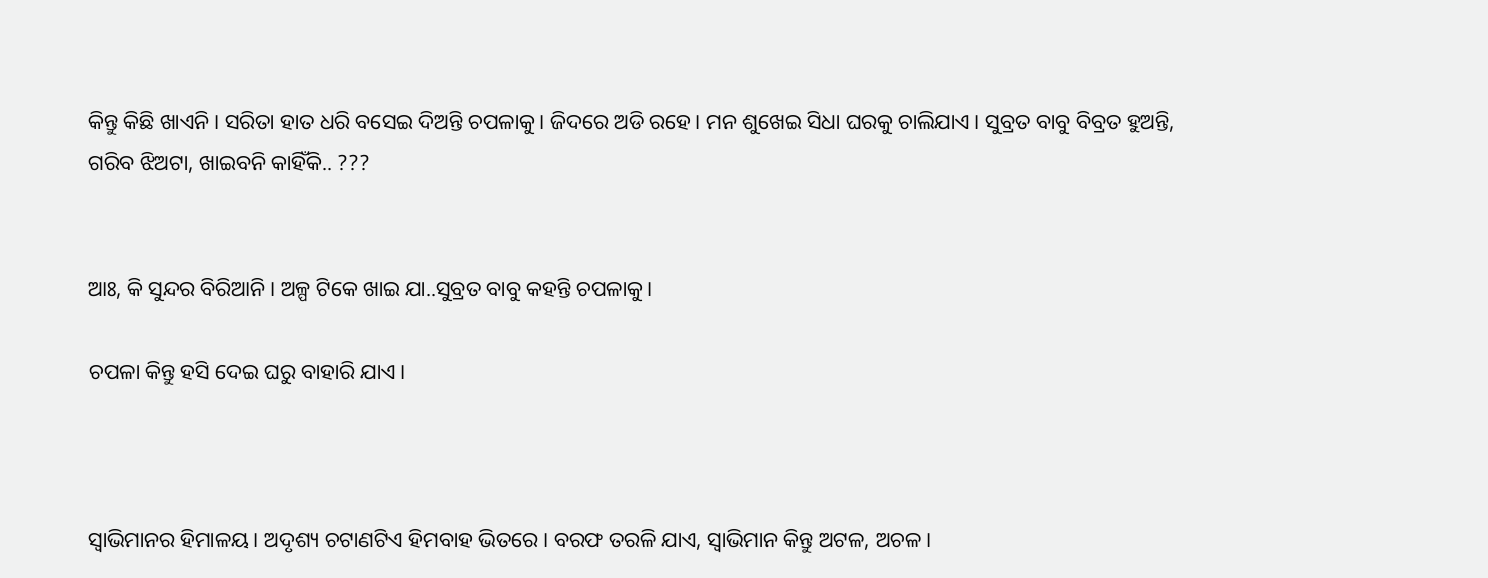କିନ୍ତୁ କିଛି ଖାଏନି। ସରିତା ହାତ ଧରି ବସେଇ ଦିଅନ୍ତି ଚପଳାକୁ। ଜିଦରେ ଅଡି ରହେ। ମନ ଶୁଖେଇ ସିଧା ଘରକୁ ଚାଲିଯାଏ। ସୁବ୍ରତ ବାବୁ ବିବ୍ରତ ହୁଅନ୍ତି, ଗରିବ ଝିଅଟା, ଖାଇବନି କାହିଁକି.. ???


ଆଃ, କି ସୁନ୍ଦର ବିରିଆନି । ଅଳ୍ପ ଟିକେ ଖାଇ ଯା..ସୁବ୍ରତ ବାବୁ କହନ୍ତି ଚପଳାକୁ।

ଚପଳା କିନ୍ତୁ ହସି ଦେଇ ଘରୁ ବାହାରି ଯାଏ।



ସ୍ୱାଭିମାନର ହିମାଳୟ। ଅଦୃଶ୍ୟ ଚଟାଣଟିଏ ହିମବାହ ଭିତରେ। ବରଫ ତରଳି ଯାଏ, ସ୍ୱାଭିମାନ କିନ୍ତୁ ଅଟଳ, ଅଚଳ।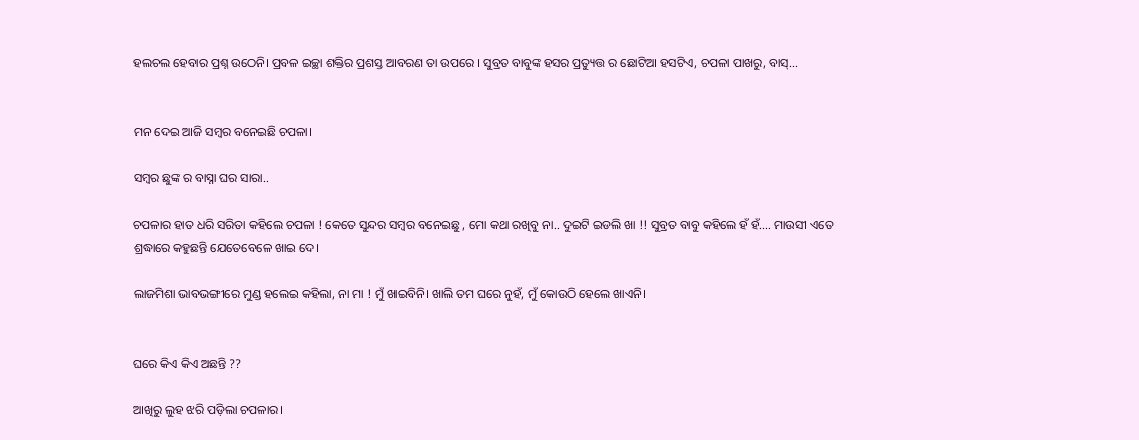ହଲଚଲ ହେବାର ପ୍ରଶ୍ନ ଉଠେନି। ପ୍ରବଳ ଇଚ୍ଛା ଶକ୍ତିର ପ୍ରଶସ୍ତ ଆବରଣ ତା ଉପରେ । ସୁବ୍ରତ ବାବୁଙ୍କ ହସର ପ୍ରତ୍ୟୁତ୍ତ ର ଛୋଟିଆ ହସଟିଏ, ଚପଳା ପାଖରୁ, ବାସ୍...


ମନ ଦେଇ ଆଜି ସମ୍ବର ବନେଇଛି ଚପଳା।

ସମ୍ବର ଛୁଙ୍କ ର ବାସ୍ନା ଘର ସାରା..

ଚପଳାର ହାତ ଧରି ସରିତା କହିଲେ ଚପଳା ! କେତେ ସୁନ୍ଦର ସମ୍ବର ବନେଇଛୁ , ମୋ କଥା ରଖିବୁ ନା.. ଦୁଇଟି ଇଡଲି ଖା !! ସୁବ୍ରତ ବାବୁ କହିଲେ ହଁ ହଁ.... ମାଉସୀ ଏତେ ଶ୍ରଦ୍ଧାରେ କହୁଛନ୍ତି ଯେତେବେଳେ ଖାଇ ଦେ।

ଲାଜମିଶା ଭାବଭଙ୍ଗୀରେ ମୁଣ୍ଡ ହଲେଇ କହିଲା, ନା ମା ! ମୁଁ ଖାଇବିନି। ଖାଲି ତମ ଘରେ ନୁହଁ, ମୁଁ କୋଉଠି ହେଲେ ଖାଏନି।


ଘରେ କିଏ କିଏ ଅଛନ୍ତି ??

ଆଖିରୁ ଲୁହ ଝରି ପଡ଼ିଲା ଚପଳାର।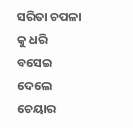ସରିତା ଚପଳା କୁ ଧରି ବସେଇ ଦେଲେ ଚେୟାର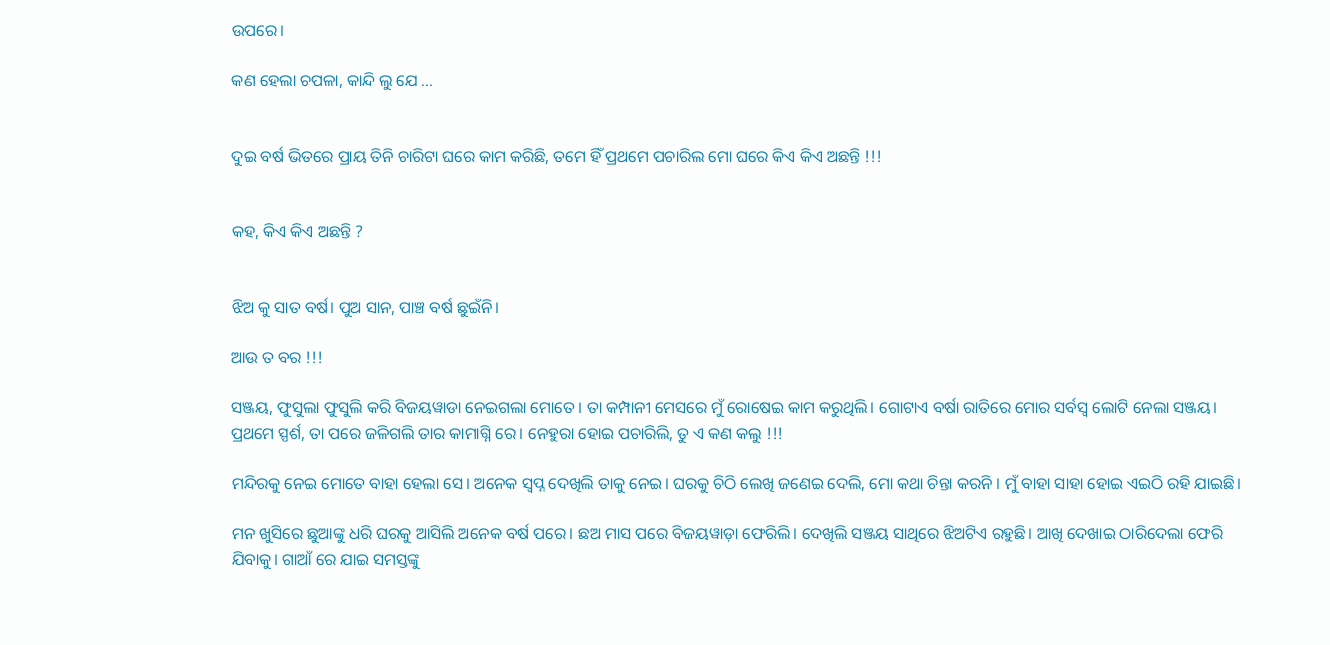ଉପରେ।

କଣ ହେଲା ଚପଳା, କାନ୍ଦି ଲୁ ଯେ ...


ଦୁଇ ବର୍ଷ ଭିତରେ ପ୍ରାୟ ତିନି ଚାରିଟା ଘରେ କାମ କରିଛି, ତମେ ହିଁ ପ୍ରଥମେ ପଚାରିଲ ମୋ ଘରେ କିଏ କିଏ ଅଛନ୍ତି !!!


କହ, କିଏ କିଏ ଅଛନ୍ତି ?


ଝିଅ କୁ ସାତ ବର୍ଷ। ପୁଅ ସାନ, ପାଞ୍ଚ ବର୍ଷ ଛୁଇଁନି।

ଆଉ ତ ବର !!!

ସଞ୍ଜୟ, ଫୁସୁଲା ଫୁସୁଲି କରି ବିଜୟୱାଡା ନେଇଗଲା ମୋତେ। ତା କମ୍ପାନୀ ମେସରେ ମୁଁ ରୋଷେଇ କାମ କରୁଥିଲି। ଗୋଟାଏ ବର୍ଷା ରାତିରେ ମୋର ସର୍ବସ୍ବ ଲୋଟି ନେଲା ସଞ୍ଜୟ। ପ୍ରଥମେ ସ୍ପର୍ଶ, ତା ପରେ ଜଳିଗଲି ତାର କାମାଗ୍ନି ରେ। ନେହୁରା ହୋଇ ପଚାରିଲି, ତୁ ଏ କଣ କଲୁ !!!

ମନ୍ଦିରକୁ ନେଇ ମୋତେ ବାହା ହେଲା ସେ। ଅନେକ ସ୍ବପ୍ନ ଦେଖିଲି ତାକୁ ନେଇ। ଘରକୁ ଚିଠି ଲେଖି ଜଣେଇ ଦେଲି, ମୋ କଥା ଚିନ୍ତା କରନି । ମୁଁ ବାହା ସାହା ହୋଇ ଏଇଠି ରହି ଯାଇଛି।

ମନ ଖୁସିରେ ଛୁଆଙ୍କୁ ଧରି ଘରକୁ ଆସିଲି ଅନେକ ବର୍ଷ ପରେ। ଛଅ ମାସ ପରେ ବିଜୟୱାଡ଼ା ଫେରିଲି। ଦେଖିଲି ସଞ୍ଜୟ ସାଥିରେ ଝିଅଟିଏ ରହୁଛି। ଆଖି ଦେଖାଇ ଠାରିଦେଲା ଫେରି ଯିବାକୁ। ଗାଆଁ ରେ ଯାଇ ସମସ୍ତଙ୍କୁ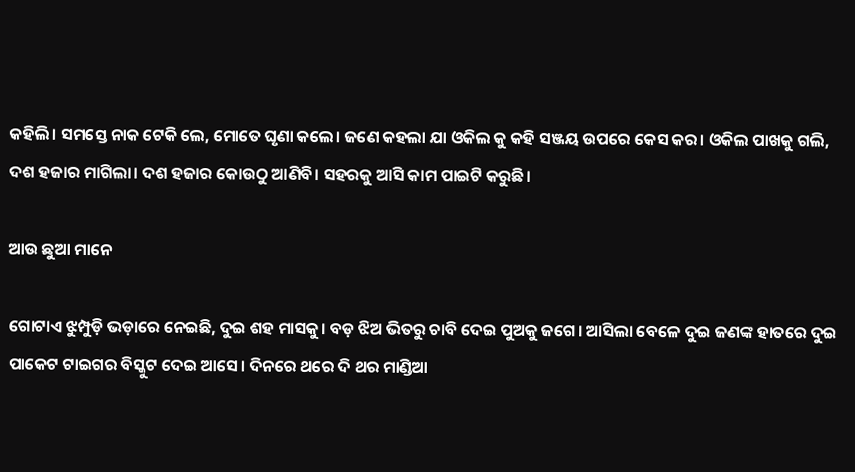କହିଲି। ସମସ୍ତେ ନାକ ଟେକି ଲେ, ମୋତେ ଘୃଣା କଲେ। ଜଣେ କହଲା ଯା ଓକିଲ କୁ କହି ସଞ୍ଜୟ ଉପରେ କେସ କର। ଓକିଲ ପାଖକୁ ଗଲି, ଦଶ ହଜାର ମାଗିଲା। ଦଶ ହଜାର କୋଉଠୁ ଆଣିବି। ସହରକୁ ଆସି କାମ ପାଇଟି କରୁଛି।

ଆଉ ଛୁଆ ମାନେ

ଗୋଟାଏ ଝୁମ୍ପୁଡ଼ି ଭଡ଼ାରେ ନେଇଛି, ଦୁଇ ଶହ ମାସକୁ। ବଡ଼ ଝିଅ ଭିତରୁ ଚାବି ଦେଇ ପୁଅକୁ ଜଗେ। ଆସିଲା ବେଳେ ଦୁଇ ଜଣଙ୍କ ହାତରେ ଦୁଇ ପାକେଟ ଟାଇଗର ବିସ୍କୁଟ ଦେଇ ଆସେ। ଦିନରେ ଥରେ ଦି ଥର ମାଣ୍ଡିଆ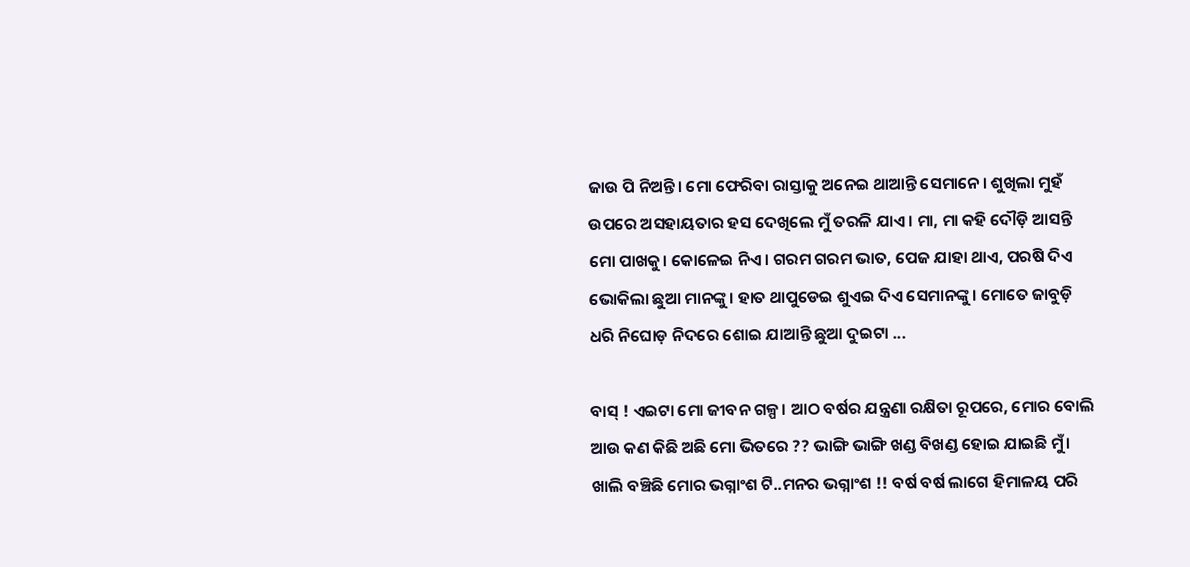ଜାଉ ପି ନିଅନ୍ତି। ମୋ ଫେରିବା ରାସ୍ତାକୁ ଅନେଇ ଥାଆନ୍ତି ସେମାନେ। ଶୁଖିଲା ମୁହଁ ଉପରେ ଅସହାୟତାର ହସ ଦେଖିଲେ ମୁଁ ତରଳି ଯାଏ। ମା, ମା କହି ଦୌଡ଼ି ଆସନ୍ତି ମୋ ପାଖକୁ। କୋଳେଇ ନିଏ। ଗରମ ଗରମ ଭାତ, ପେଜ ଯାହା ଥାଏ, ପରଷି ଦିଏ ଭୋକିଲା ଛୁଆ ମାନଙ୍କୁ। ହାତ ଥାପୁଡେଇ ଶୁଏଇ ଦିଏ ସେମାନଙ୍କୁ। ମୋତେ ଜାବୁଡ଼ି ଧରି ନିଘୋଡ଼ ନିଦରେ ଶୋଇ ଯାଆନ୍ତି ଛୁଆ ଦୁଇଟା ...

ବାସ୍ ! ଏଇଟା ମୋ ଜୀବନ ଗଳ୍ପ। ଆଠ ବର୍ଷର ଯନ୍ତ୍ରଣା ରକ୍ଷିତା ରୂପରେ, ମୋର ବୋଲି ଆଉ କଣ କିଛି ଅଛି ମୋ ଭିତରେ ?? ଭାଙ୍ଗି ଭାଙ୍ଗି ଖଣ୍ଡ ବିଖଣ୍ଡ ହୋଇ ଯାଇଛି ମୁଁ। ଖାଲି ବଞ୍ଚିଛି ମୋର ଭଗ୍ନାଂଶ ଟି..ମନର ଭଗ୍ନାଂଶ !! ବର୍ଷ ବର୍ଷ ଲାଗେ ହିମାଳୟ ପରି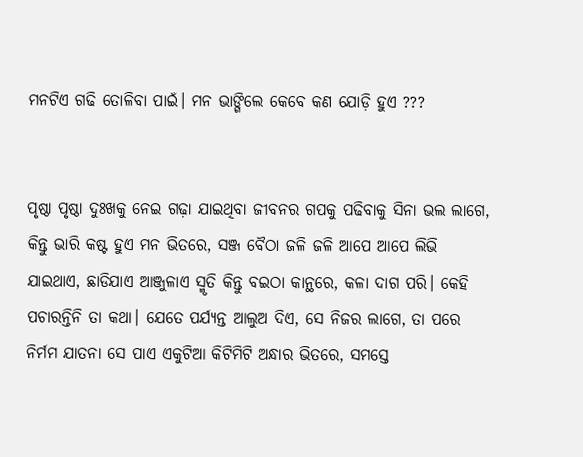ମନଟିଏ ଗଢି ତୋଳିବା ପାଇଁ। ମନ ଭାଙ୍ଗିଲେ କେବେ କଣ ଯୋଡ଼ି ହୁଏ ???


ପୃଷ୍ଠା ପୃଷ୍ଠା ଦୁଃଖକୁ ନେଇ ଗଢ଼ା ଯାଇଥିବା ଜୀବନର ଗପକୁ ପଢିବାକୁ ସିନା ଭଲ ଲାଗେ, କିନ୍ତୁ ଭାରି କଷ୍ଟ ହୁଏ ମନ ଭିତରେ, ସଞ୍ଜ ବୈଠା ଜଳି ଜଳି ଆପେ ଆପେ ଲିଭି ଯାଇଥାଏ, ଛାଡିଯାଏ ଆଞ୍ଜୁଳାଏ ସ୍ମୃତି କିନ୍ତୁ ବଇଠା କାନ୍ଥରେ, କଳା ଦାଗ ପରି। କେହି ପଚାରନ୍ତିନି ତା କଥା। ଯେତେ ପର୍ଯ୍ୟନ୍ତ ଆଲୁଅ ଦିଏ, ସେ ନିଜର ଲାଗେ, ତା ପରେ ନିର୍ମମ ଯାତନା ସେ ପାଏ ଏକୁଟିଆ କିଟିମିଟି ଅନ୍ଧାର ଭିତରେ, ସମସ୍ତେ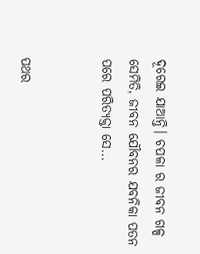ଦୂରେଇ ଯାଆନ୍ତି। ଚପଳା ର ଜୀବନ ଗଳ୍ପ ସେମିତି, ଜୀବନ ଯୌବନର ଯବନିକା ପତନ ପରେ ପରିତ୍ୟକ୍ତା ସେ...


ପଥର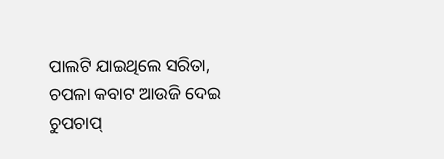ପାଲଟି ଯାଇଥିଲେ ସରିତା, ଚପଳା କବାଟ ଆଉଜି ଦେଇ ଚୁପଚାପ୍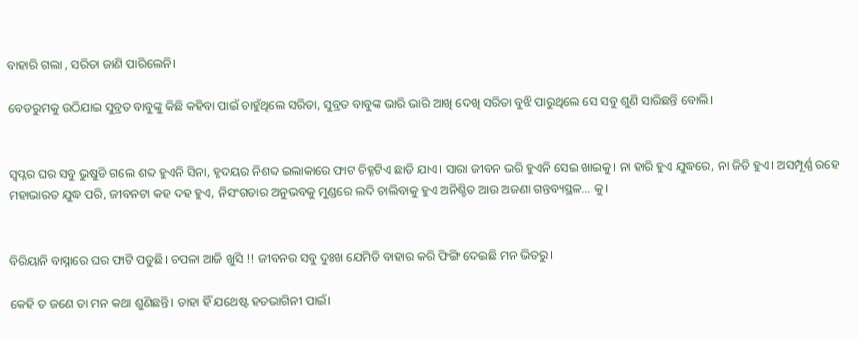ବାହାରି ଗଲା , ସରିତା ଜାଣି ପାରିଲେନି।

ବେଡରୁମକୁ ଉଠିଯାଇ ସୁବ୍ରତ ବାବୁଙ୍କୁ କିଛି କହିବା ପାଇଁ ଚାହୁଁଥିଲେ ସରିତା, ସୁବ୍ରତ ବାବୁଙ୍କ ଭାରି ଭାରି ଆଖି ଦେଖି ସରିତା ବୁଝି ପାରୁଥିଲେ ସେ ସବୁ ଶୁଣି ସାରିଛନ୍ତି ବୋଲି।


ସ୍ୱପ୍ନର ଘର ସବୁ ଭୁଷୁଡି ଗଲେ ଶବ୍ଦ ହୁଏନି ସିନା, ହୃଦୟର ନିଶବ୍ଦ ଇଲାକାରେ ଫାଟ ଚିହ୍ନଟିଏ ଛାଡି ଯାଏ। ସାରା ଜୀବନ ଭରି ହୁଏନି ସେଇ ଖାଇକୁ। ନା ହାରି ହୁଏ ଯୁଦ୍ଧରେ, ନା ଜିତି ହୁଏ। ଅସମ୍ପୂର୍ଣ୍ଣ ରହେ ମହାଭାରତ ଯୁଦ୍ଧ ପରି, ଜୀବନଟା କହ ଦହ ହୁଏ, ନିସଂଗତାର ଅନୁଭବକୁ ମୁଣ୍ଡରେ ଲଦି ଚାଲିବାକୁ ହୁଏ ଅନିଶ୍ଚିତ ଆଉ ଅଜଣା ଗନ୍ତବ୍ୟସ୍ଥଳ... କୁ।


ବିରିୟାନି ବାସ୍ନାରେ ଘର ଫାଟି ପଡୁଛି। ଚପଳା ଆଜି ଖୁସି !! ଜୀବନର ସବୁ ଦୁଃଖ ଯେମିତି ବାହାର କରି ଫିଙ୍ଗି ଦେଇଛି ମନ ଭିତରୁ।

କେହି ତ ଜଣେ ତା ମନ କଥା ଶୁଣିଛନ୍ତି। ତାହା ହିଁ ଯଥେଷ୍ଟ ହତଭାଗିନୀ ପାଇଁ।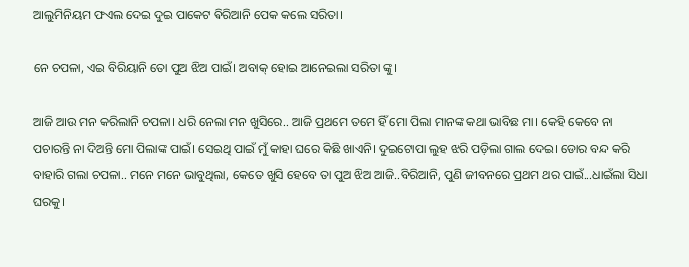ଆଲୁମିନିୟମ ଫଏଲ ଦେଇ ଦୁଇ ପାକେଟ ଵିରିଆନି ପେକ କଲେ ସରିତା।

ନେ ଚପଳା, ଏଇ ବିରିୟାନି ତୋ ପୁଅ ଝିଅ ପାଇଁ। ଅବାକ୍ ହୋଇ ଆନେଇଲା ସରିତା ଙ୍କୁ।

ଆଜି ଆଉ ମନ କରିଲାନି ଚପଳା। ଧରି ନେଲା ମନ ଖୁସିରେ.. ଆଜି ପ୍ରଥମେ ତମେ ହିଁ ମୋ ପିଲା ମାନଙ୍କ କଥା ଭାବିଛ ମା। କେହି କେବେ ନା ପଚାରନ୍ତି ନା ଦିଅନ୍ତି ମୋ ପିଲାଙ୍କ ପାଇଁ। ସେଇଥି ପାଇଁ ମୁଁ କାହା ଘରେ କିଛି ଖାଏନି। ଦୁଇଟୋପା ଲୁହ ଝରି ପଡ଼ିଲା ଗାଲ ଦେଇ। ଡୋର ବନ୍ଦ କରି ବାହାରି ଗଲା ଚପଳା.. ମନେ ମନେ ଭାବୁଥିଲା, କେତେ ଖୁସି ହେବେ ତା ପୁଅ ଝିଅ ଆଜି..ବିରିଆନି, ପୁଣି ଜୀବନରେ ପ୍ରଥମ ଥର ପାଇଁ...ଧାଇଁଲା ସିଧା ଘରକୁ।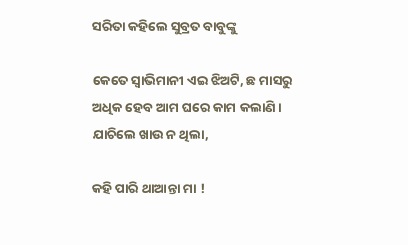ସରିତା କହିଲେ ସୁବ୍ରତ ବାବୁଙ୍କୁ

କେତେ ସ୍ଵାଭିମାନୀ ଏଇ ଝିଅଟି, ଛ ମାସରୁ ଅଧିକ ହେବ ଆମ ଘରେ କାମ କଲାଣି। ଯାଚିଲେ ଖାଉ ନ ଥିଲା,

କହି ପାରି ଥାଆନ୍ତା ମା !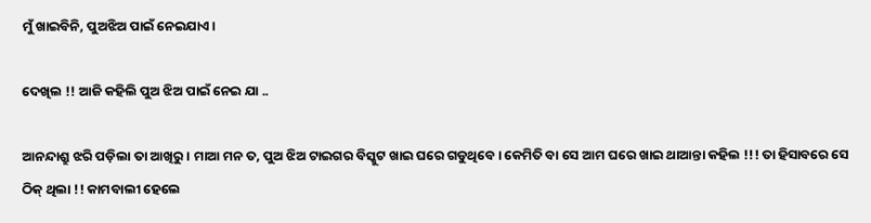ମୁଁ ଖାଇବିନି, ପୁଅଝିଅ ପାଇଁ ନେଇଯାଏ।

ଦେଖିଲ !! ଆଜି କହିଲି ପୁଅ ଝିଅ ପାଇଁ ନେଇ ଯା ..

ଆନନ୍ଦାଶ୍ରୁ ଝରି ପଡ଼ିଲା ତା ଆଖିରୁ। ମାଆ ମନ ତ, ପୁଅ ଝିଅ ଟାଇଗର ବିସ୍କୁଟ ଖାଇ ଘରେ ଗଡୁଥିବେ। କେମିତି ବା ସେ ଆମ ଘରେ ଖାଇ ଥାଆନ୍ତା କହିଲ !!! ତା ହିସାବରେ ସେ ଠିକ୍ ଥିଲା !! କାମବାଲୀ ହେଲେ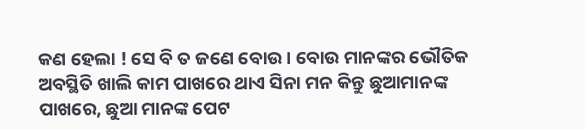କଣ ହେଲା ! ସେ ବି ତ ଜଣେ ବୋଉ। ବୋଉ ମାନଙ୍କର ଭୌତିକ ଅବସ୍ଥିତି ଖାଲି କାମ ପାଖରେ ଥାଏ ସିନା ମନ କିନ୍ତୁ ଛୁଆମାନଙ୍କ ପାଖରେ, ଛୁଆ ମାନଙ୍କ ପେଟ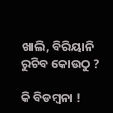ଖାଲି, ବିରିୟାନି ରୁଚିବ କୋଉଠୁ ?

କି ବିଡମ୍ବନା !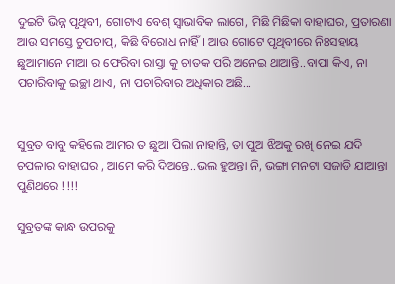ଦୁଇଟି ଭିନ୍ନ ପୃଥିବୀ, ଗୋଟାଏ ବେଶ୍ ସ୍ଵାଭାବିକ ଲାଗେ, ମିଛି ମିଛିକା ବାହାଘର, ପ୍ରତାରଣା ଆଉ ସମସ୍ତେ ଚୁପଚାପ୍, କିଛି ବିରୋଧ ନାହିଁ। ଆଉ ଗୋଟେ ପୃଥିବୀରେ ନିଃସହାୟ ଛୁଆମାନେ ମାଆ ର ଫେରିବା ରାସ୍ତା କୁ ଚାତକ ପରି ଅନେଇ ଥାଆନ୍ତି..ବାପା କିଏ, ନା ପଚାରିବାକୁ ଇଚ୍ଛା ଥାଏ, ନା ପଚାରିବାର ଅଧିକାର ଅଛି...


ସୁବ୍ରତ ବାବୁ କହିଲେ ଆମର ତ ଛୁଆ ପିଲା ନାହାନ୍ତି, ତା ପୁଅ ଝିଅକୁ ରଖି ନେଇ ଯଦି ଚପଳାର ବାହାଘର , ଆମେ କରି ଦିଅନ୍ତେ..ଭଲ ହୁଅନ୍ତା ନି, ଭଙ୍ଗା ମନଟା ସଜାଡି ଯାଆନ୍ତା ପୁଣିଥରେ !!!!

ସୁବ୍ରତଙ୍କ କାନ୍ଧ ଉପରକୁ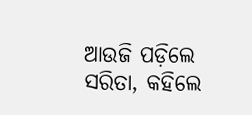ଆଉଜି ପଡ଼ିଲେ ସରିତା, କହିଲେ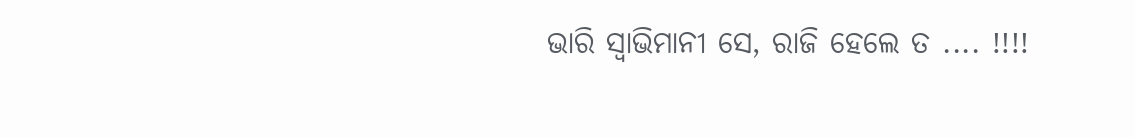ଭାରି ସ୍ଵାଭିମାନୀ ସେ, ରାଜି ହେଲେ ତ .... !!!!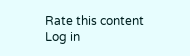Rate this content
Log in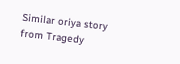Similar oriya story from Tragedy